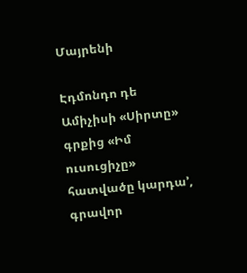Մայրենի

Էդմոնդո դե Ամիչիսի «Սիրտը» գրքից «Իմ ուսուցիչը» հատվածը կարդա’, գրավոր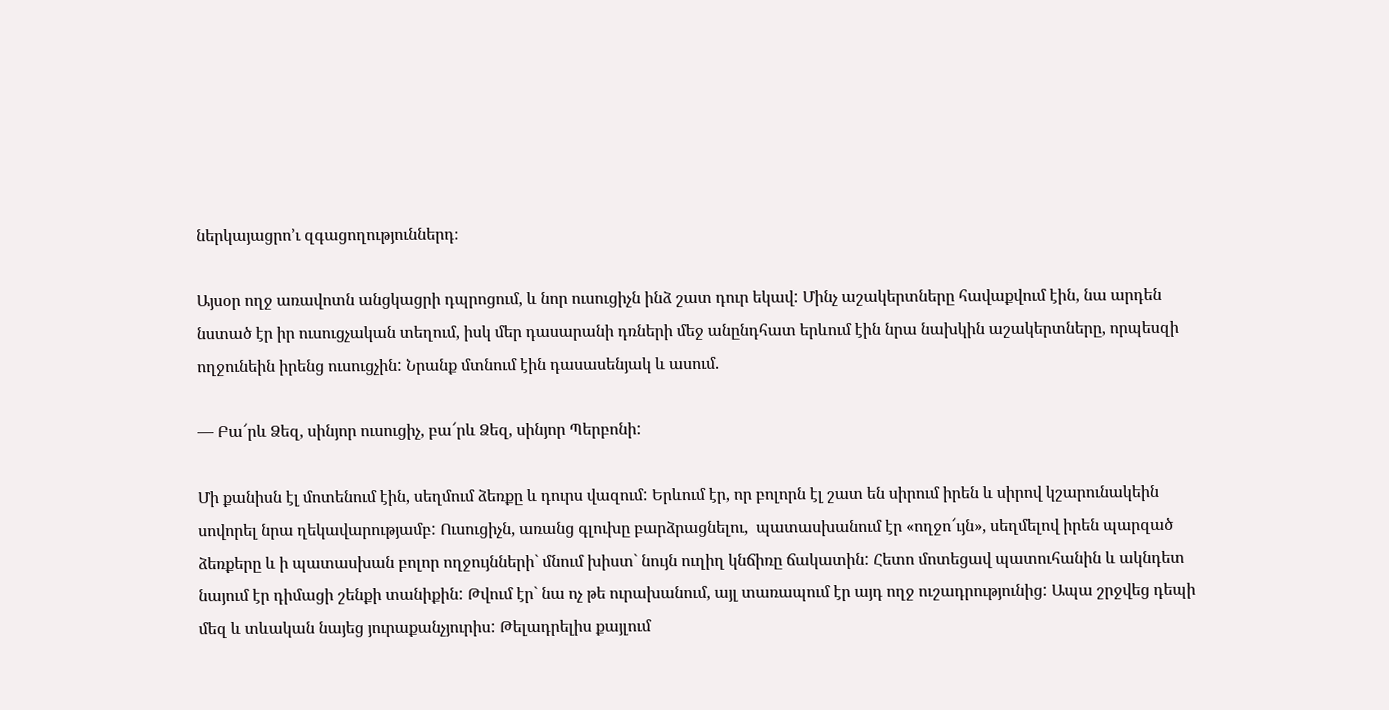ներկայացրո’ւ զգացողություններդ։

Այսօր ողջ առավոտն անցկացրի դպրոցում, և նոր ուսուցիչն ինձ շատ դուր եկավ: Մինչ աշակերտները հավաքվում էին, նա արդեն նստած էր իր ուսուցչական տեղում, իսկ մեր դասարանի դռների մեջ անընդհատ երևում էին նրա նախկին աշակերտները, որպեսզի ողջունեին իրենց ուսուցչին: Նրանք մտնում էին դասասենյակ և ասում.

— Բա՜րև Ձեզ, սինյոր ուսուցիչ, բա՜րև Ձեզ, սինյոր Պերբոնի:

Մի քանիսն էլ մոտենում էին, սեղմում ձեռքը և դուրս վազում: Երևում էր, որ բոլորն էլ շատ են սիրում իրեն և սիրով կշարունակեին սովորել նրա ղեկավարությամբ: Ուսուցիչն, առանց գլուխը բարձրացնելու,  պատասխանում էր «ողջո՜ւյն», սեղմելով իրեն պարզած ձեռքերը և ի պատասխան բոլոր ողջույնների` մնում խիստ` նույն ուղիղ կնճիռը ճակատին: Հետո մոտեցավ պատուհանին և ակնդետ նայում էր դիմացի շենքի տանիքին: Թվում էր` նա ոչ թե ուրախանում, այլ տառապում էր այդ ողջ ուշադրությունից: Ապա շրջվեց դեպի մեզ և տևական նայեց յուրաքանչյուրիս: Թելադրելիս քայլում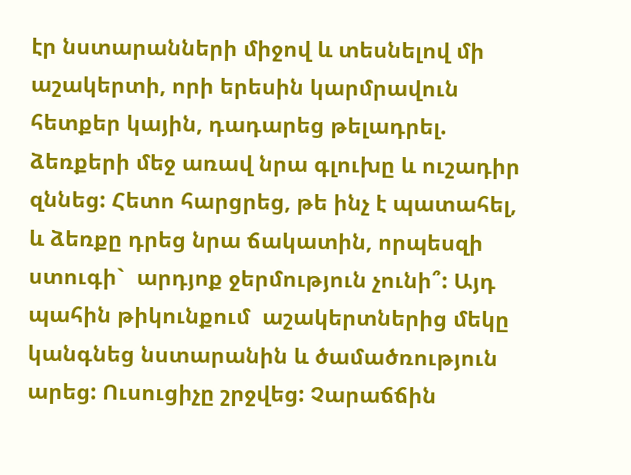էր նստարանների միջով և տեսնելով մի աշակերտի, որի երեսին կարմրավուն հետքեր կային, դադարեց թելադրել. ձեռքերի մեջ առավ նրա գլուխը և ուշադիր զննեց: Հետո հարցրեց, թե ինչ է պատահել, և ձեռքը դրեց նրա ճակատին, որպեսզի ստուգի`  արդյոք ջերմություն չունի՞: Այդ պահին թիկունքում  աշակերտներից մեկը կանգնեց նստարանին և ծամածռություն արեց: Ուսուցիչը շրջվեց: Չարաճճին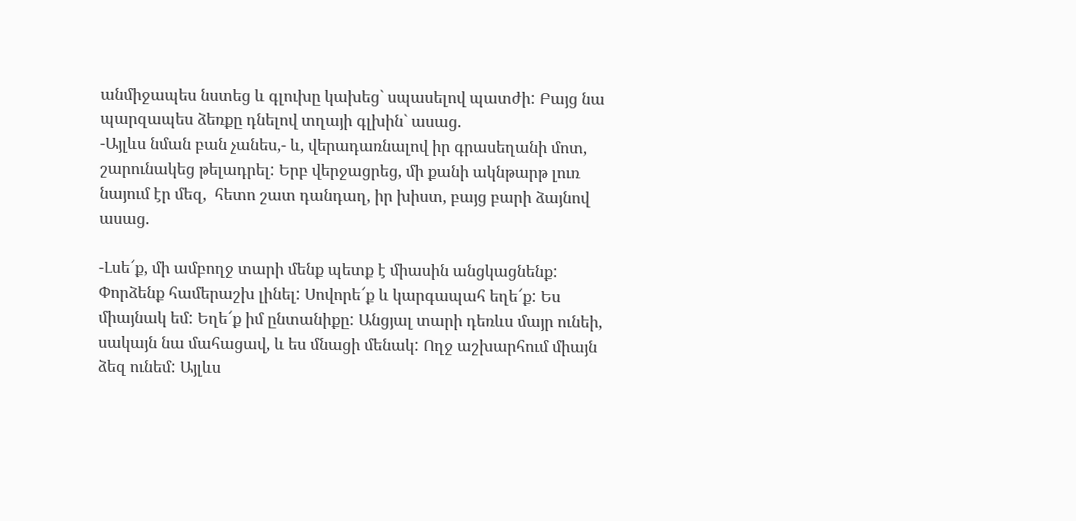անմիջապես նստեց և գլուխը կախեց` սպասելով պատժի: Բայց նա պարզապես ձեռքը դնելով տղայի գլխին` ասաց.
-Այլևս նման բան չանես,- և, վերադառնալով իր գրասեղանի մոտ,  շարունակեց թելադրել: Երբ վերջացրեց, մի քանի ակնթարթ լուռ նայում էր մեզ,  հետո շատ դանդաղ, իր խիստ, բայց բարի ձայնով ասաց.

-Լսե՜ք, մի ամբողջ տարի մենք պետք է միասին անցկացնենք: Փորձենք համերաշխ լինել: Սովորե՜ք և կարգապահ եղե՜ք: Ես միայնակ եմ: Եղե՜ք իմ ընտանիքը: Անցյալ տարի դեռևս մայր ունեի, սակայն նա մահացավ, և ես մնացի մենակ: Ողջ աշխարհում միայն ձեզ ունեմ: Այլևս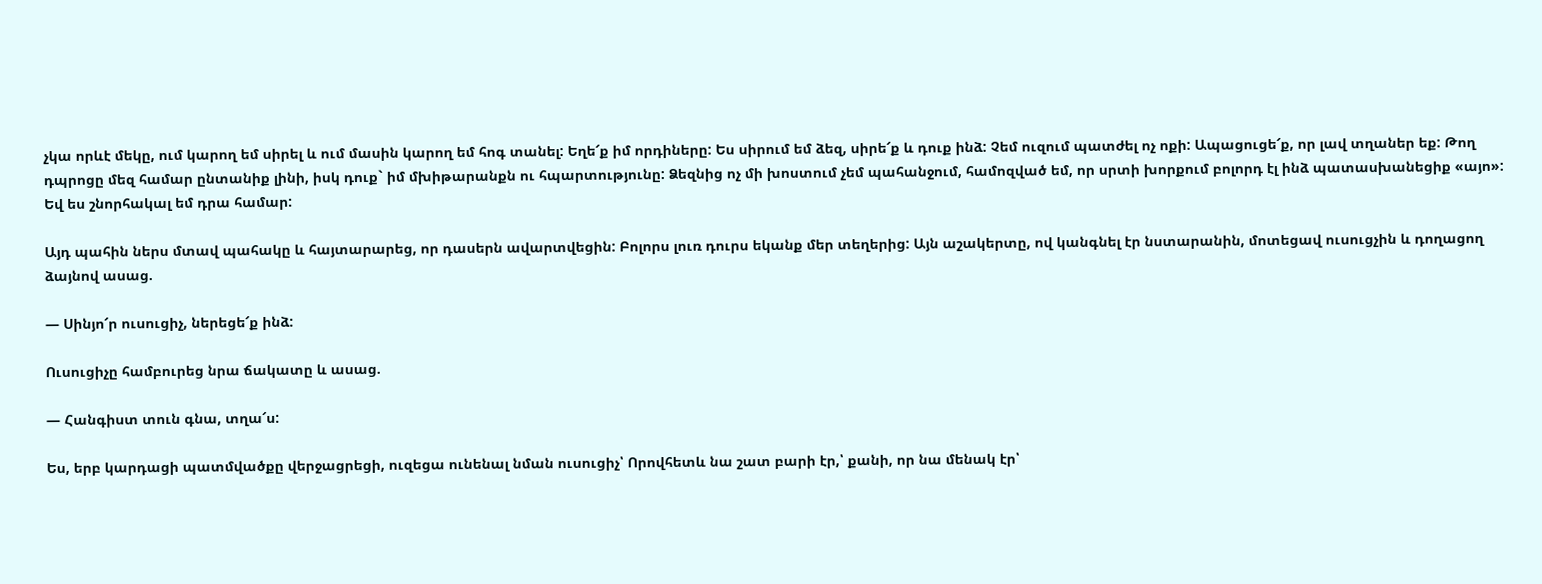չկա որևէ մեկը, ում կարող եմ սիրել և ում մասին կարող եմ հոգ տանել: Եղե՜ք իմ որդիները: Ես սիրում եմ ձեզ, սիրե՜ք և դուք ինձ: Չեմ ուզում պատժել ոչ ոքի: Ապացուցե՜ք, որ լավ տղաներ եք: Թող դպրոցը մեզ համար ընտանիք լինի, իսկ դուք` իմ մխիթարանքն ու հպարտությունը: Ձեզնից ոչ մի խոստում չեմ պահանջում, համոզված եմ, որ սրտի խորքում բոլորդ էլ ինձ պատասխանեցիք «այո»: Եվ ես շնորհակալ եմ դրա համար:

Այդ պահին ներս մտավ պահակը և հայտարարեց, որ դասերն ավարտվեցին: Բոլորս լուռ դուրս եկանք մեր տեղերից: Այն աշակերտը, ով կանգնել էր նստարանին, մոտեցավ ուսուցչին և դողացող ձայնով ասաց.

— Սինյո՜ր ուսուցիչ, ներեցե՜ք ինձ:

Ուսուցիչը համբուրեց նրա ճակատը և ասաց.

— Հանգիստ տուն գնա, տղա՜ս:

Ես, երբ կարդացի պատմվածքը վերջացրեցի, ուզեցա ունենալ նման ուսուցիչ՝ Որովհետև նա շատ բարի էր,՝ քանի, որ նա մենակ էր՝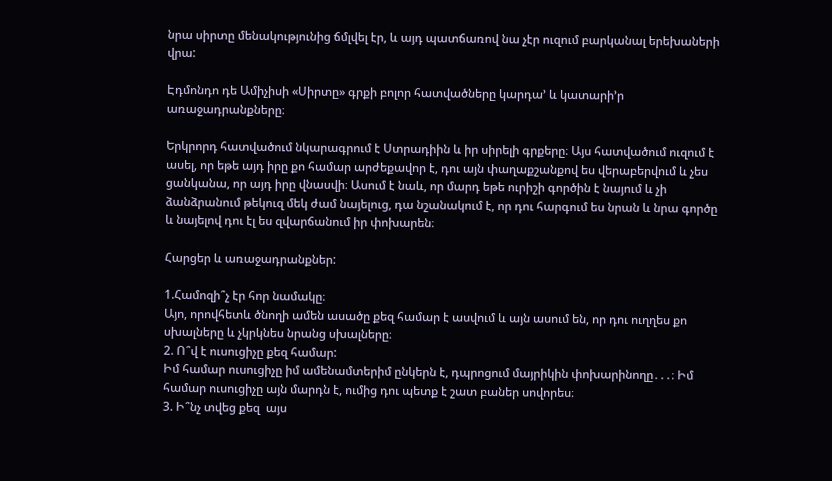նրա սիրտը մենակությունից ճմլվել էր, և այդ պատճառով նա չէր ուզում բարկանալ երեխաների վրա:

Էդմոնդո դե Ամիչիսի «Սիրտը» գրքի բոլոր հատվածները կարդա’ և կատարի’ր առաջադրանքները։

Երկրորդ հատվածում նկարագրում է Ստրադիին և իր սիրելի գրքերը։ Այս հատվածում ուզում է ասել, որ եթե այդ իրը քո համար արժեքավոր է, դու այն փաղաքշանքով ես վերաբերվում և չես ցանկանա, որ այդ իրը վնասվի։ Ասում է նաև, որ մարդ եթե ուրիշի գործին է նայում և չի ձանձրանում թեկուզ մեկ ժամ նայելուց, դա նշանակում է, որ դու հարգում ես նրան և նրա գործը և նայելով դու էլ ես զվարճանում իր փոխարեն։

Հարցեր և առաջադրանքներ:

1.Համոզի՞չ էր հոր նամակը։
Այո, որովհետև ծնողի ամեն ասածը քեզ համար է ասվում և այն ասում են, որ դու ուղղես քո սխալները և չկրկնես նրանց սխալները։
2. Ո՞վ է ուսուցիչը քեզ համար:
Իմ համար ուսուցիչը իմ ամենամտերիմ ընկերն է, դպրոցում մայրիկին փոխարինողը․․․։ Իմ համար ուսուցիչը այն մարդն է, ումից դու պետք է շատ բաներ սովորես։
3. Ի՞նչ տվեց քեզ  այս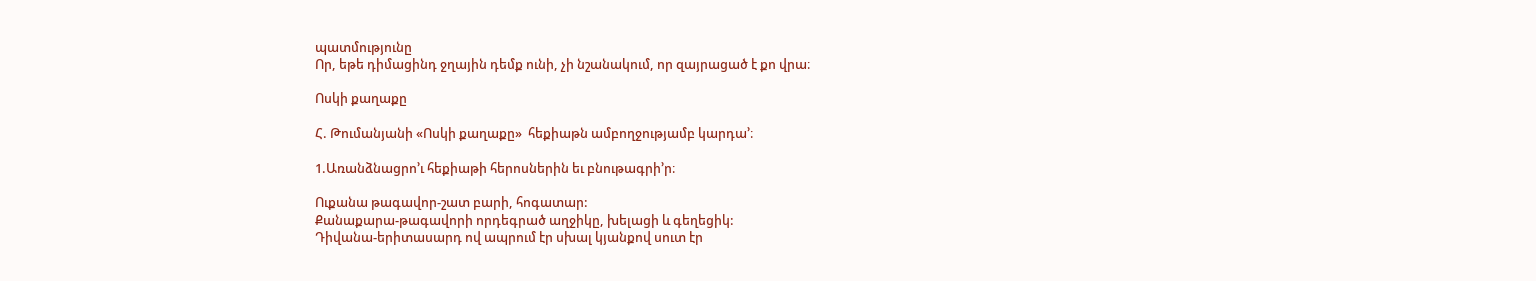պատմությունը
Որ, եթե դիմացինդ ջղային դեմք ունի, չի նշանակում, որ զայրացած է քո վրա։

Ոսկի քաղաքը

Հ. Թումանյանի «Ոսկի քաղաքը»  հեքիաթն ամբողջությամբ կարդա’։

1.Առանձնացրո’ւ հեքիաթի հերոսներին եւ բնութագրի’ր։

Ուքանա թագավոր-շատ բարի, հոգատար:
Քանաքարա-թագավորի որդեգրած աղջիկը, խելացի և գեղեցիկ:
Դիվանա-երիտասարդ ով ապրում էր սխալ կյանքով սուտ էր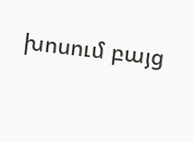խոսում բայց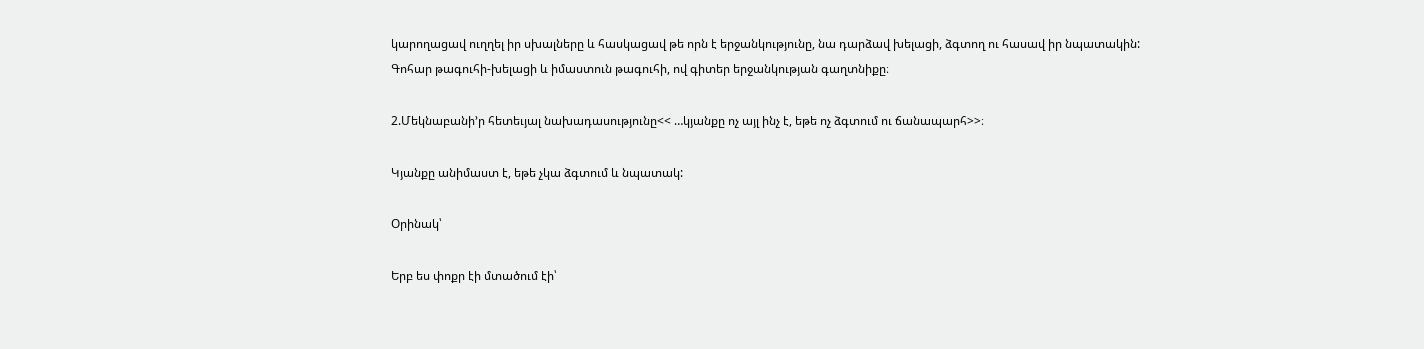կարողացավ ուղղել իր սխալները և հասկացավ թե որն է երջանկությունը, նա դարձավ խելացի, ձգտող ու հասավ իր նպատակին:
Գոհար թագուհի-խելացի և իմաստուն թագուհի, ով գիտեր երջանկության գաղտնիքը։

2.Մեկնաբանի’ր հետեւյալ նախադասությունը<< …կյանքը ոչ այլ ինչ է, եթե ոչ ձգտում ու ճանապարհ>>։

Կյանքը անիմաստ է, եթե չկա ձգտում և նպատակ:

Օրինակ՝

Երբ ես փոքր էի մտածում էի՝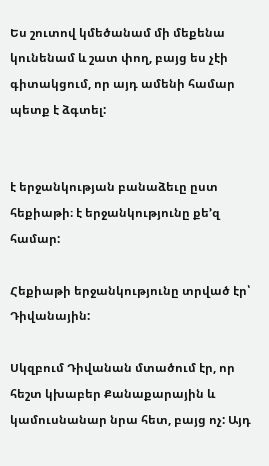Ես շուտով կմեծանամ մի մեքենա կունենամ և շատ փող, բայց ես չէի գիտակցում, որ այդ ամենի համար պետք է ձգտել:


է երջանկության բանաձեւը ըստ հեքիաթի։ է երջանկությունը քե’զ համար:

Հեքիաթի երջանկությունը տրված էր՝ Դիվանային:

Սկզբում Դիվանան մտածում էր, որ հեշտ կխաբեր Քանաքարային և կամուսնանար նրա հետ, բայց ոչ: Այդ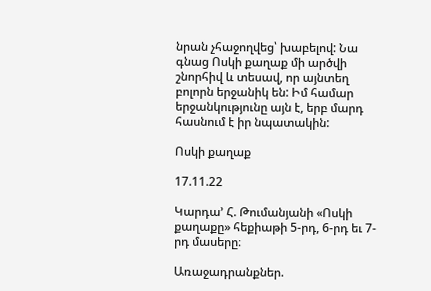նրան չհաջողվեց՝ խաբելով: Նա գնաց Ոսկի քաղաք մի արծվի շնորհիվ և տեսավ, որ այնտեղ բոլորն երջանիկ են: Իմ համար երջանկությունը այն է, երբ մարդ հասնում է իր նպատակին:

Ոսկի քաղաք

17.11.22

Կարդա’ Հ. Թումանյանի «Ոսկի քաղաքը» հեքիաթի 5-րդ, 6-րդ եւ 7-րդ մասերը։

Առաջադրանքներ.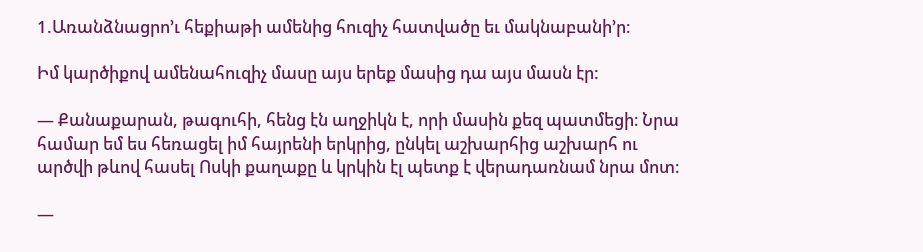1.Առանձնացրո’ւ հեքիաթի ամենից հուզիչ հատվածը եւ մակնաբանի’ր։

Իմ կարծիքով ամենահուզիչ մասը այս երեք մասից դա այս մասն էր:

— Քանաքարան, թագուհի, հենց էն աղջիկն է, որի մասին քեզ պատմեցի։ Նրա համար եմ ես հեռացել իմ հայրենի երկրից, ընկել աշխարհից աշխարհ ու արծվի թևով հասել Ոսկի քաղաքը և կրկին էլ պետք է վերադառնամ նրա մոտ։

—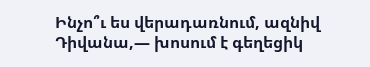Ինչո՞ւ ես վերադառնում, ազնիվ Դիվանա,— խոսում է գեղեցիկ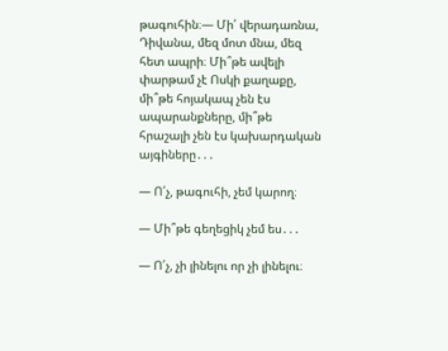թագուհին։— Մի՛ վերադառնա, Դիվանա, մեզ մոտ մնա, մեզ հետ ապրի։ Մի՞թե ավելի փարթամ չէ Ոսկի քաղաքը, մի՞թե հոյակապ չեն էս ապարանքները, մի՞թե հրաշալի չեն էս կախարդական այգիները․․․

— Ո՛չ, թագուհի, չեմ կարող։

— Մի՞թե գեղեցիկ չեմ ես․․․

— Ո՛չ, չի լինելու որ չի լինելու։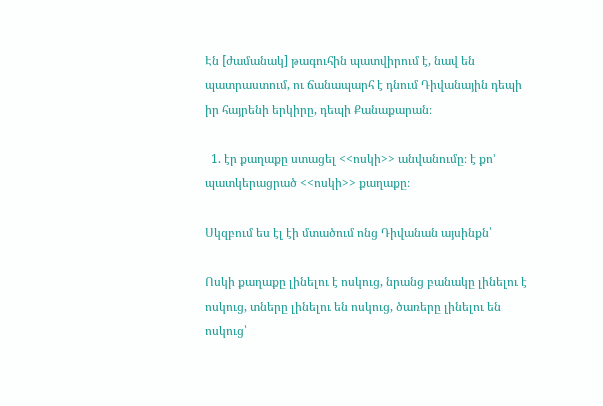Էն [ժամանակ] թագուհին պատվիրում է, նավ են պատրաստում, ու ճանապարհ է դնում Դիվանային դեպի իր հայրենի երկիրը, դեպի Քանաքարան։

  1. էր քաղաքը ստացել <<ոսկի>> անվանումը։ է քո’ պատկերացրած <<ոսկի>> քաղաքը։

Սկզբում ես էլ էի մտածում ոնց Դիվանան այսինքն՝

Ոսկի քաղաքը լինելու է ոսկուց, նրանց բանակը լինելու է ոսկուց, տները լինելու են ոսկուց, ծառերը լինելու են ոսկուց՝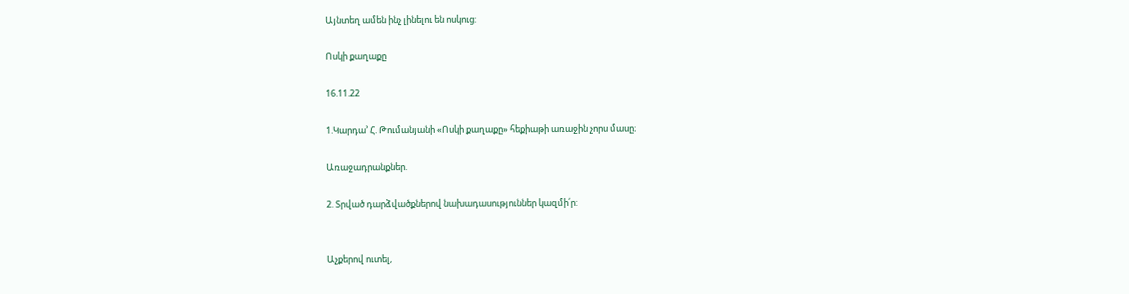Այնտեղ ամեն ինչ լինելու են ոսկուց:

Ոսկի քաղաքը

16.11.22

1.Կարդա’ Հ. Թումանյանի «Ոսկի քաղաքը» հեքիաթի առաջին չորս մասը։

Առաջադրանքներ.

2. Տրված դարձվածքներով նախադասություններ կազմի՛ր:


Աչքերով ուտել,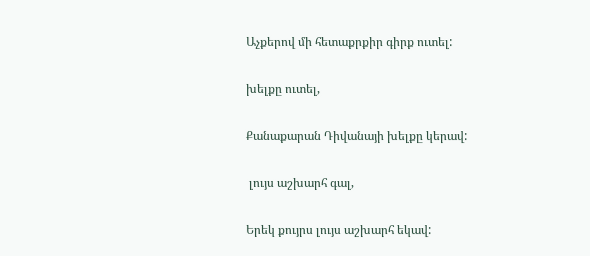Աչքերով մի հետաքրքիր գիրք ուտել:

խելքը ուտել,

Քանաքարան Դիվանայի խելքը կերավ:

 լույս աշխարհ գալ,

Երեկ քույրս լույս աշխարհ եկավ: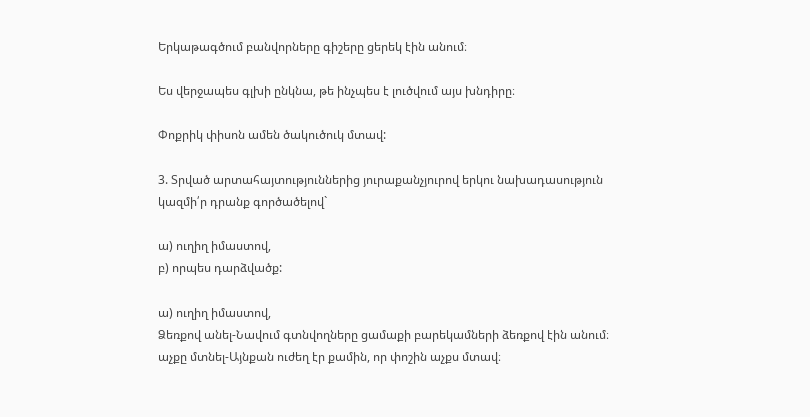Երկաթագծում բանվորները գիշերը ցերեկ էին անում։

Ես վերջապես գլխի ընկնա, թե ինչպես է լուծվում այս խնդիրը։

Փոքրիկ փիսոն ամեն ծակուծուկ մտավ:

3. Տրված արտահայտություններից յուրաքանչյուրով երկու նախադասություն կազմի՛ր դրանք գործածելով`

ա) ուղիղ իմաստով,
բ) որպես դարձվածք:

ա) ուղիղ իմաստով,
Ձեռքով անել-Նավում գտնվողները ցամաքի բարեկամների ձեռքով էին անում։
աչքը մտնել-Այնքան ուժեղ էր քամին, որ փոշին աչքս մտավ։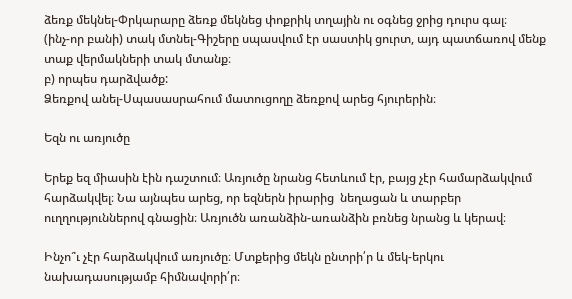ձեռք մեկնել-Փրկարարը ձեռք մեկնեց փոքրիկ տղային ու օգնեց ջրից դուրս գալ։
(ինչ-որ բանի) տակ մտնել-Գիշերը սպասվում էր սաստիկ ցուրտ, այդ պատճառով մենք տաք վերմակների տակ մտանք։
բ) որպես դարձվածք:
Ձեռքով անել-Սպասասրահում մատուցողը ձեռքով արեց հյուրերին։

Եզն ու առյուծը

Երեք եզ միասին էին դաշտում։ Առյուծը նրանց հետևում էր, բայց չէր համարձակվում հարձակվել։ Նա այնպես արեց, որ եզներն իրարից  նեղացան և տարբեր ուղղություններով գնացին։ Առյուծն առանձին-առանձին բռնեց նրանց և կերավ։

Ինչո՞ւ չէր հարձակվում առյուծը։ Մտքերից մեկն ընտրի՛ր և մեկ-երկու նախադասությամբ հիմնավորի՛ր։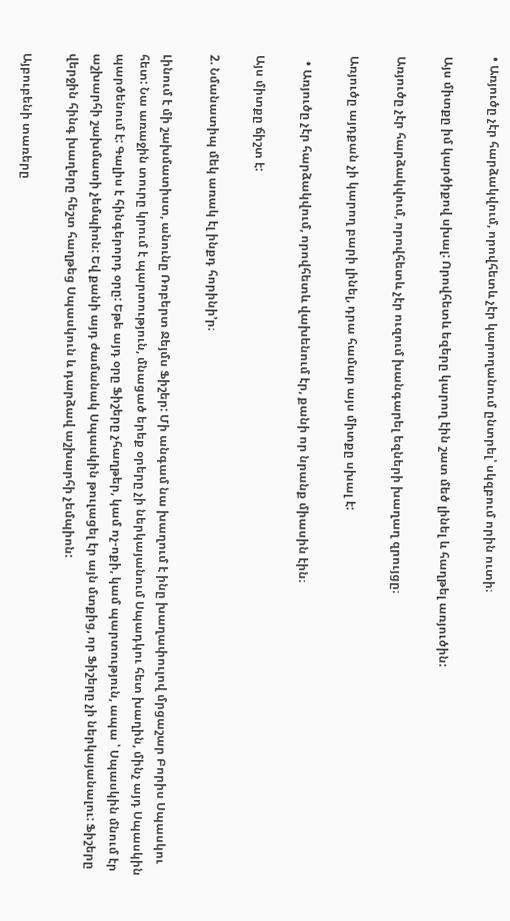• Առյուծը չէր հարձակվում, որովհետև չէր կարողանում ընտրել՝ սկզբում որին ուտի։

Այս միտքը իմ կարծիքով սխալ: Որովհետև եզերը կարող էին շատ մեծ լինել և հաղթել առյուծին:

Առյուծը չէր հարձակվում, որովհետև չէր ուզում խանգարել եզների խաղաղ զրույցը։

Առյուծը այդքան չի կարող բարի լինել, դրա համար այս միտքը սխալ է:

  • Առյուծը չէր հարձակվում, որովհետև վախենում էր, քանի որ նրանք միասին էին։

Այս միտքը ճիշտ է:

2. Նմանատիպ մեկ առակ էլ ինքդ հորինի’ր։

Լինում է մի շախմատիստ, անունը Ռոբերտ Ջեյմս Ֆիշեր: Մի անգամ նա խաղում է ինը խաղափուլով մրցաշար Բորիս Սպասկու հետ: Նա առաջին տուրը կրում է պարտություն, մնացած երեք օրերը չի ներկայանում Սպադկու հետ խաղին, մինչ այդ Սպասկին պարծենում է: Գալիս է հինգերորդ օրը: Եթե այդ օրը Ֆիշերը չհաղթեր, կամ ոչ-ոքի, կամ պարտություն, ապա ՝ Սպասկին մնում էր աշխարհի շախմատի չեմպիոն: Եվ քանի այդ ժամանակ Սպասկին թուլացել էր այն մտքից, որ Ֆիշերը չի ներկայանալու: Ֆիշերը վերջին հինգ խաղերը հեշտ հաղթեց Սպասկուն և դարձավ աշխարհի չեմպիոն:

Այբուբենի տառերը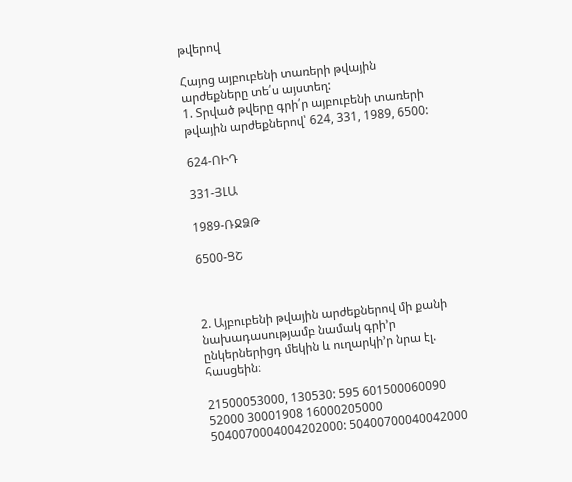թվերով

Հայոց այբուբենի տառերի թվային արժեքները տե՛ս այստեղ:
1. Տրված թվերը գրի՛ր այբուբենի տառերի թվային արժեքներով՝ 624, 331, 1989, 6500:

624-ՈԻԴ

331-ՅԼԱ

1989-ՌՋՁԹ

6500-ՑՇ



2. Այբուբենի թվային արժեքներով մի քանի նախադասությամբ նամակ գրի’ր ընկերներիցդ մեկին և ուղարկի’ր նրա էլ. հասցեին։

21500053000, 130530: 595 601500060090 52000 30001908 16000205000 5040070004004202000: 50400700040042000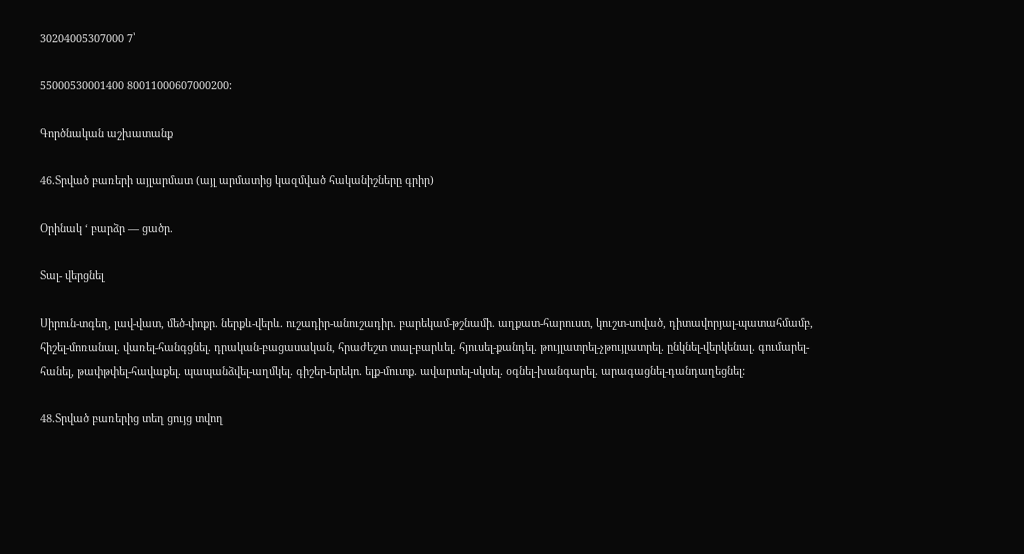30204005307000 7՝

55000530001400 80011000607000200:

Գործնական աշխատանք

46.Տրված բառերի այլարմատ (այլ արմատից կազմված հականիշները գրիր)

Օրինակ ‘ բարձր — ցածր.

Տալ- վերցնել

Սիրուն-տգեղ, լավ-վատ, մեծ-փոքր. ներքև-վերև. ուշադիր-անուշադիր. բարեկամ-թշնամի. աղքատ-հարուստ, կուշտ-սոված, դիտավորյալ-պատահմամբ,  հիշել-մոռանալ. վառել-հանգցնել. դրական-բացասական, հրաժեշտ տալ-բարևել. հյուսել-քանդել. թույլատրել-չթույլատրել. ընկնել-վերկենալ. գումարել-հանել, թափթփել-հավաքել. պապանձվել-աղմկել. գիշեր-երեկո. ելք-մուտք. ավարտել-սկսել. օգնել-խանգարել. արագացնել-դանդաղեցնել:

48.Տրված բառերից տեղ ցույց տվող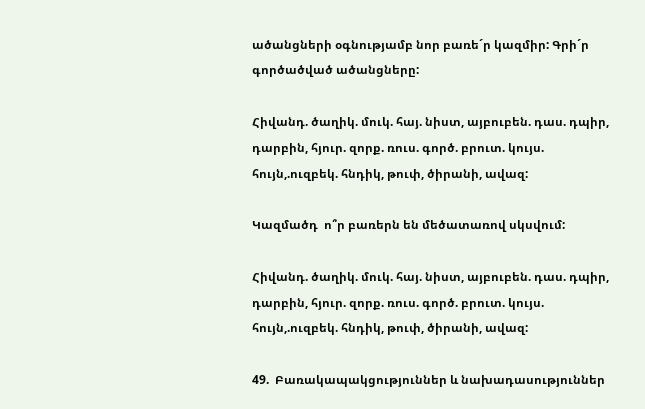ածանցների օգնությամբ նոր բառե´ր կազմիր: Գրի´ր գործածված ածանցները:

Հիվանդ. ծաղիկ. մուկ. հայ. նիստ, այբուբեն. դաս. դպիր, դարբին, հյուր. զորք. ռուս. գործ. բրուտ. կույս. հույն,.ուզբեկ. հնդիկ, թուփ, ծիրանի, ավազ:

Կազմածդ  ո՞ր բառերն են մեծատառով սկսվում:

Հիվանդ. ծաղիկ. մուկ. հայ. նիստ, այբուբեն. դաս. դպիր, դարբին, հյուր. զորք. ռուս. գործ. բրուտ. կույս. հույն,.ուզբեկ. հնդիկ, թուփ, ծիրանի, ավազ:

49.  Բառակապակցություններ և նախադասություններ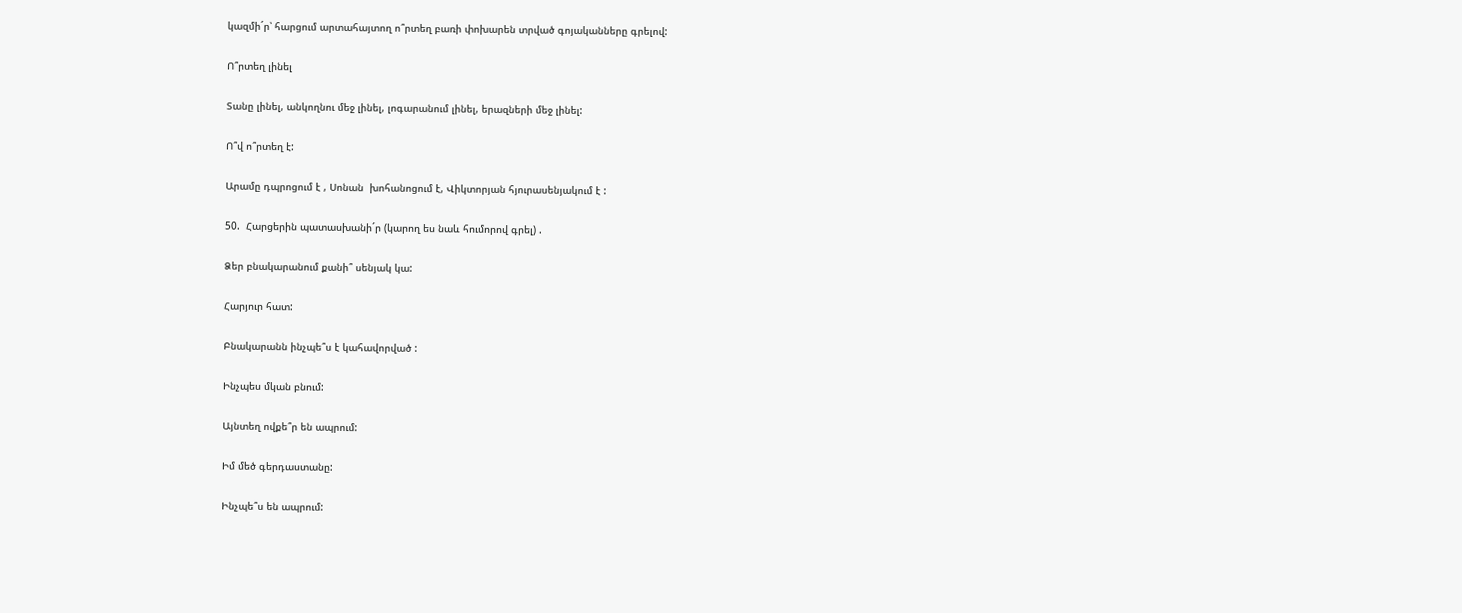կազմի´ր՝ հարցում արտահայտող ո՞րտեղ բառի փոխարեն տրված գոյականները գրելով:

Ո՞րտեղ լինել

Տանը լինել, անկողնու մեջ լինել, լոգարանում լինել, երազների մեջ լինել:

Ո՞վ ո՞րտեղ է:

Արամը դպրոցում է , Սոնան  խոհանոցում է, Վիկտորյան հյուրասենյակում է :

50.  Հարցերին պատասխանի´ր (կարող ես նաև հումորով գրել) .

Ձեր բնակարանում քանի՞ սենյակ կա:

Հարյուր հատ:

Բնակարանն ինչպե՞ս է կահավորված :

Ինչպես մկան բնում:

Այնտեղ ովքե՞ր են ապրում:

Իմ մեծ գերդաստանը:

Ինչպե՞ս են ապրում: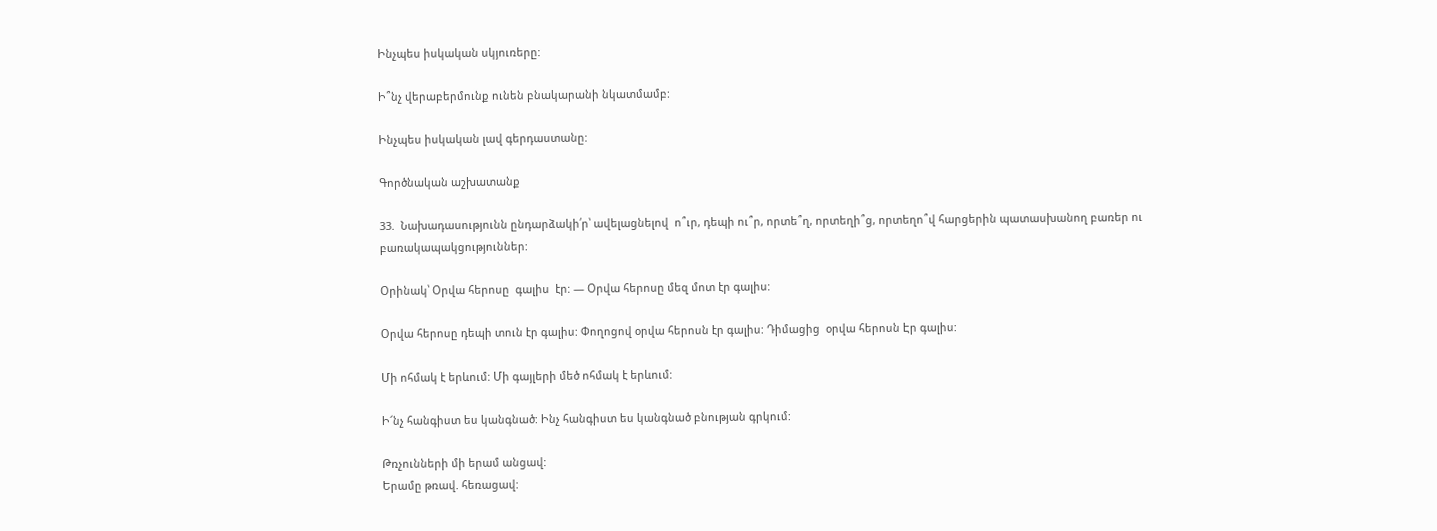Ինչպես իսկական սկյուռերը:

Ի՞նչ վերաբերմունք ունեն բնակարանի նկատմամբ:

Ինչպես իսկական լավ գերդաստանը:

Գործնական աշխատանք

33.  Նախադասությունն ընդարձակի՛ր՝ ավելացնելով  ո՞ւր, դեպի ու՞ր, որտե՞ղ, որտեղի՞ց, որտեղո՞վ հարցերին պատասխանող բառեր ու բառակապակցություններ:

Օրինակ՝ Օրվա հերոսը  գալիս  էր: — Օրվա հերոսը մեզ մոտ էր գալիս:

Օրվա հերոսը դեպի տուն էր գալիս: Փողոցով օրվա հերոսն էր գալիս: Դիմացից  օրվա հերոսն Էր գալիս:

Մի ոհմակ է երևում: Մի գայլերի մեծ ոհմակ է երևում:

Ի՜նչ հանգիստ ես կանգնած: Ինչ հանգիստ ես կանգնած բնության գրկում:

Թռչունների մի երամ անցավ:
Երամը թռավ. հեռացավ: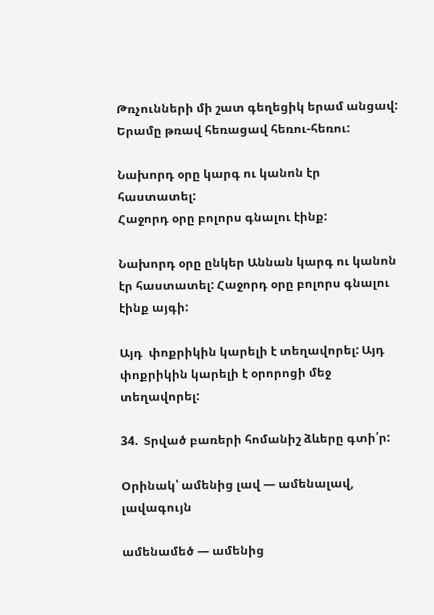Թռչունների մի շատ գեղեցիկ երամ անցավ: Երամը թռավ հեռացավ հեռու-հեռու:

Նախորդ օրը կարգ ու կանոն էր հաստատել:
Հաջորդ օրը բոլորս գնալու էինք:

Նախորդ օրը ընկեր Աննան կարգ ու կանոն էր հաստատել: Հաջորդ օրը բոլորս գնալու էինք այգի:

Այդ  փոքրիկին կարելի է տեղավորել: Այդ փոքրիկին կարելի է օրորոցի մեջ տեղավորել:

34.  Տրված բառերի հոմանիշ ձևերը գտի՛ր:

Օրինակ՝ ամենից լավ — ամենալավ, լավագույն

ամենամեծ — ամենից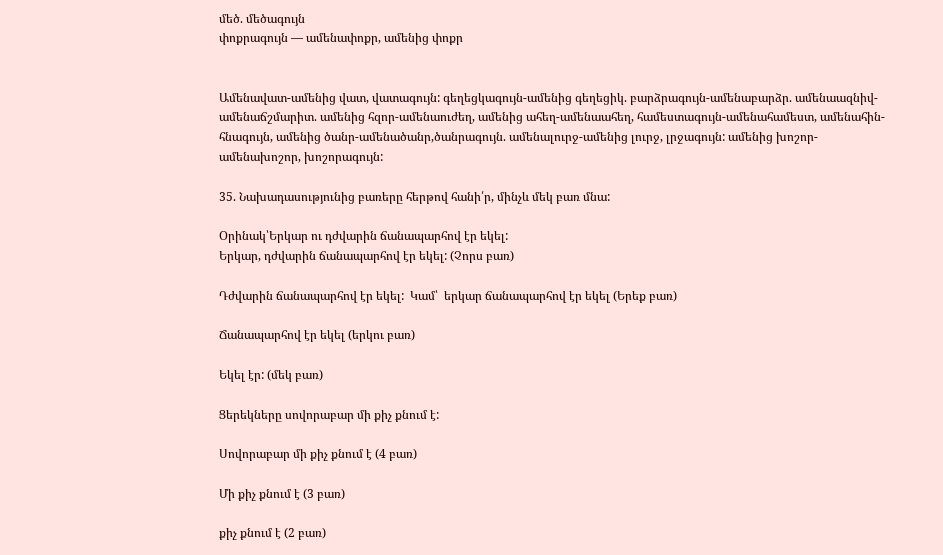մեծ. մեծագույն
փոքրագույն — ամենափոքր, ամենից փոքր


Ամենավատ-ամենից վատ, վատագույն: գեղեցկագույն-ամենից գեղեցիկ. բարձրագույն-ամենաբարձր. ամենաազնիվ-ամենաճշմարիտ. ամենից հզոր-ամենաուժեղ, ամենից ահեղ-ամենաահեղ, համեստագույն-ամենահամեստ, ամենահին-հնագույն, ամենից ծանր-ամենածանր,ծանրագույն. ամենալուրջ-ամենից լուրջ, լրջագույն: ամենից խոշոր-ամենախոշոր, խոշորագույն:

35. Նախադասությունից բառերը հերթով հանի՛ր, մինչև մեկ բառ մնա:

Օրինակ՝Երկար ու դժվարին ճանապարհով էր եկել:
Երկար, դժվարին ճանապարհով էր եկել: (Չորս բառ)

Դժվարին ճանապարհով էր եկել:  Կամ՝  երկար ճանապարհով էր եկել (Երեք բառ)

Ճանապարհով էր եկել (երկու բառ)

Եկել էր: (մեկ բառ)

Ցերեկները սովորաբար մի քիչ քնում է:

Սովորաբար մի քիչ քնում է (4 բառ)

Մի քիչ քնում է (3 բառ)

քիչ քնում է (2 բառ)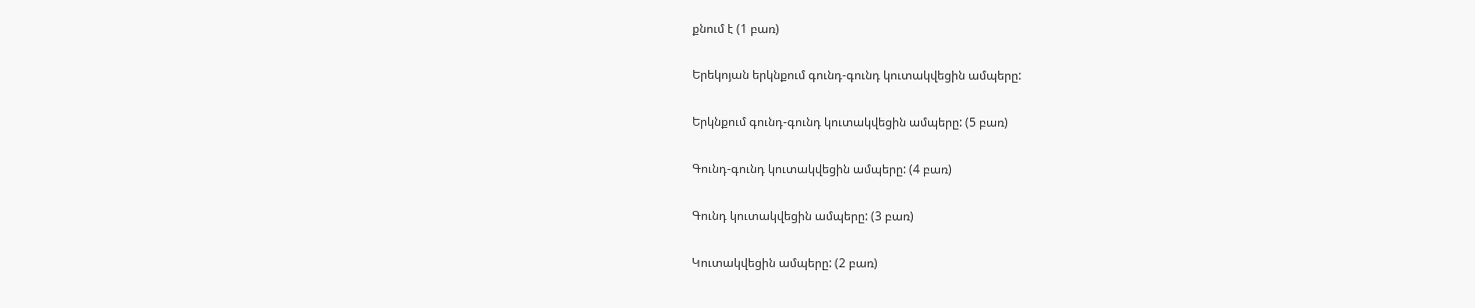քնում է (1 բառ)

Երեկոյան երկնքում գունդ-գունդ կուտակվեցին ամպերը:

Երկնքում գունդ-գունդ կուտակվեցին ամպերը: (5 բառ)

Գունդ-գունդ կուտակվեցին ամպերը: (4 բառ)

Գունդ կուտակվեցին ամպերը: (3 բառ)

Կուտակվեցին ամպերը: (2 բառ)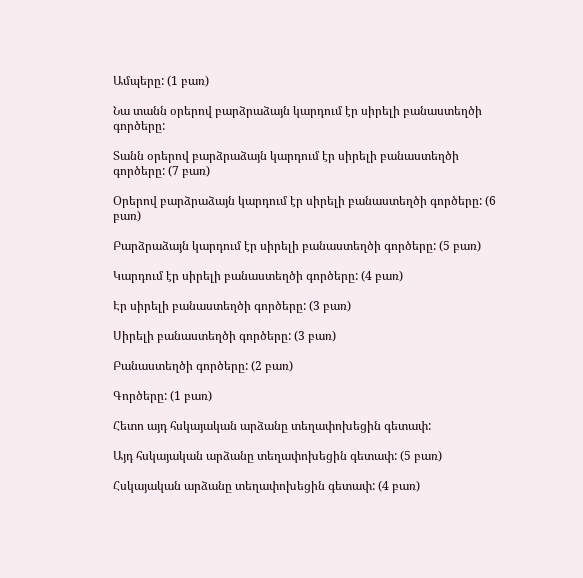Ամպերը: (1 բառ)

Նա տանն օրերով բարձրաձայն կարդում էր սիրելի բանաստեղծի գործերը:

Տանն օրերով բարձրաձայն կարդում էր սիրելի բանաստեղծի գործերը: (7 բառ)

Օրերով բարձրաձայն կարդում էր սիրելի բանաստեղծի գործերը: (6 բառ)

Բարձրաձայն կարդում էր սիրելի բանաստեղծի գործերը: (5 բառ)

Կարդում էր սիրելի բանաստեղծի գործերը: (4 բառ)

Էր սիրելի բանաստեղծի գործերը: (3 բառ)

Սիրելի բանաստեղծի գործերը: (3 բառ)

Բանաստեղծի գործերը: (2 բառ)

Գործերը: (1 բառ)

Հետո այդ հսկայական արձանը տեղափոխեցին գետափ:

Այդ հսկայական արձանը տեղափոխեցին գետափ: (5 բառ)

Հսկայական արձանը տեղափոխեցին գետափ: (4 բառ)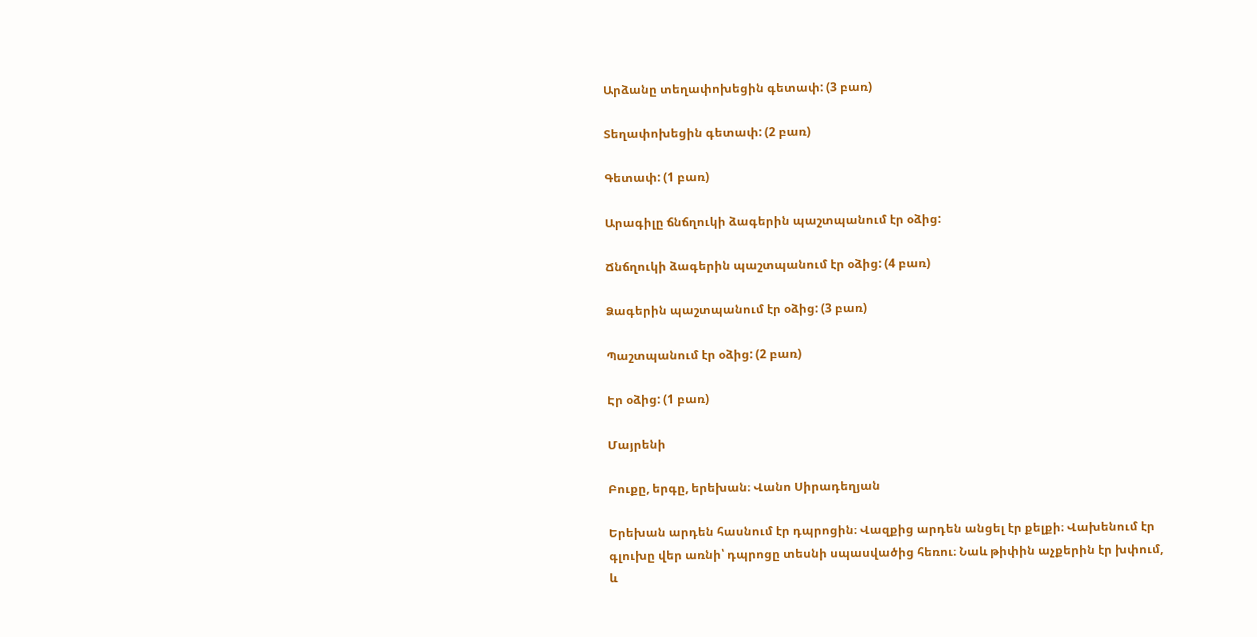Արձանը տեղափոխեցին գետափ: (3 բառ)

Տեղափոխեցին գետափ: (2 բառ)

Գետափ: (1 բառ)

Արագիլը ճնճղուկի ձագերին պաշտպանում էր օձից:

Ճնճղուկի ձագերին պաշտպանում էր օձից: (4 բառ)

Ձագերին պաշտպանում էր օձից: (3 բառ)

Պաշտպանում էր օձից: (2 բառ)

Էր օձից: (1 բառ)

Մայրենի

Բուքը, երգը, երեխան։ Վանո Սիրադեղյան

Երեխան արդեն հասնում էր դպրոցին։ Վազքից արդեն անցել էր քելքի։ Վախենում էր գլուխը վեր առնի՝ դպրոցը տեսնի սպասվածից հեռու։ Նաև թիփին աչքերին էր խփում, և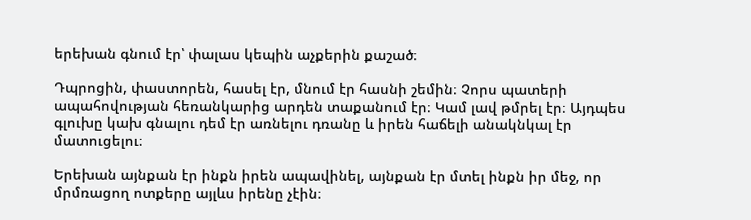երեխան գնում էր՝ փալաս կեպին աչքերին քաշած։

Դպրոցին, փաստորեն, հասել էր, մնում էր հասնի շեմին։ Չորս պատերի ապահովության հեռանկարից արդեն տաքանում էր։ Կամ լավ թմրել էր։ Այդպես գլուխը կախ գնալու դեմ էր առնելու դռանը և իրեն հաճելի անակնկալ էր մատուցելու։

Երեխան այնքան էր ինքն իրեն ապավինել, այնքան էր մտել ինքն իր մեջ, որ մրմռացող ոտքերը այլևս իրենը չէին։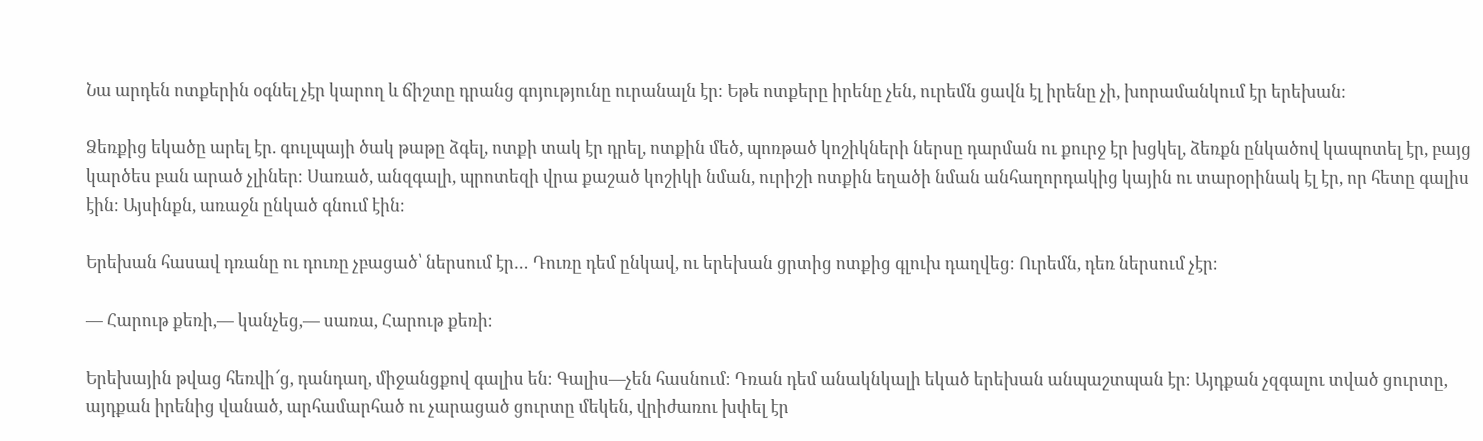Նա արդեն ոտքերին օգնել չէր կարող և ճիշտը դրանց գոյությունը ուրանալն էր։ Եթե ոտքերը իրենը չեն, ուրեմն ցավն էլ իրենը չի, խորամանկում էր երեխան։

Ձեռքից եկածը արել էր. գուլպայի ծակ թաթը ձգել, ոտքի տակ էր դրել, ոտքին մեծ, պոռթած կոշիկների ներսը դարման ու քուրջ էր խցկել, ձեռքն ընկածով կապոտել էր, բայց կարծես բան արած չլիներ։ Սառած, անզգալի, պրոտեզի վրա քաշած կոշիկի նման, ուրիշի ոտքին եղածի նման անհաղորդակից կային ու տարօրինակ էլ էր, որ հետը գալիս էին։ Այսինքն, առաջն ընկած գնում էին։

Երեխան հասավ դռանը ու դուռը չբացած՝ ներսում էր… Դուռը դեմ ընկավ, ու երեխան ցրտից ոտքից գլուխ դաղվեց։ Ուրեմն, դեռ ներսում չէր։

— Հարութ քեռի,— կանչեց,— սառա, Հարութ քեռի։

Երեխային թվաց հեռվի՜ց, դանդաղ, միջանցքով գալիս են։ Գալիս—չեն հասնում։ Դռան դեմ անակնկալի եկած երեխան անպաշտպան էր։ Այդքան չզգալու տված ցուրտը, այդքան իրենից վանած, արհամարհած ու չարացած ցուրտը մեկեն, վրիժառու խփել էր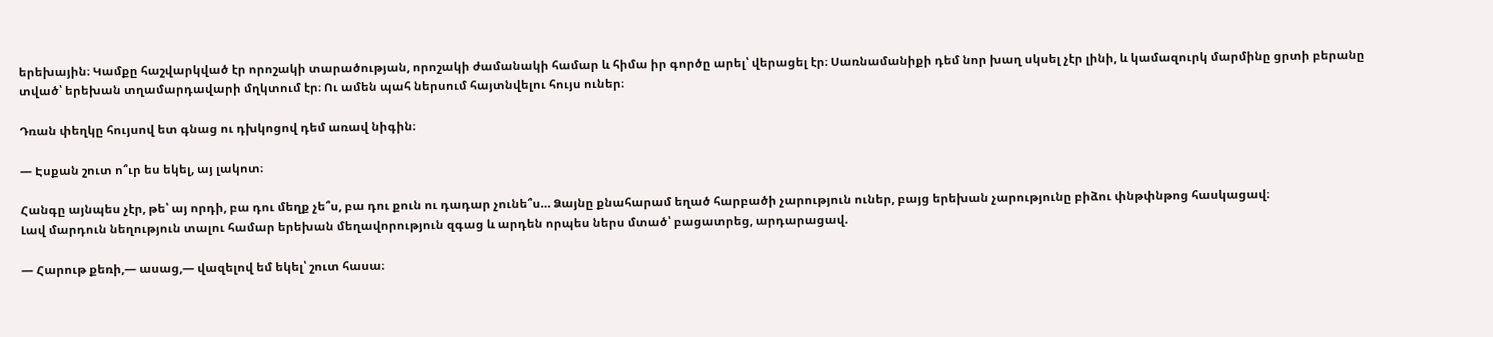երեխային։ Կամքը հաշվարկված էր որոշակի տարածության, որոշակի ժամանակի համար և հիմա իր գործը արել՝ վերացել էր։ Սառնամանիքի դեմ նոր խաղ սկսել չէր լինի, և կամազուրկ մարմինը ցրտի բերանը տված՝ երեխան տղամարդավարի մղկտում էր։ Ու ամեն պահ ներսում հայտնվելու հույս ուներ։

Դռան փեղկը հույսով ետ գնաց ու դխկոցով դեմ առավ նիգին։

— Էսքան շուտ ո՞ւր ես եկել, այ լակոտ։

Հանգը այնպես չէր, թե՝ այ որդի, բա դու մեղք չե՞ս, բա դու քուն ու դադար չունե՞ս… Ձայնը քնահարամ եղած հարբածի չարություն ուներ, բայց երեխան չարությունը բիձու փնթփնթոց հասկացավ։
Լավ մարդուն նեղություն տալու համար երեխան մեղավորություն զգաց և արդեն որպես ներս մտած՝ բացատրեց, արդարացավ.

— Հարութ քեռի,— ասաց,— վազելով եմ եկել՝ շուտ հասա։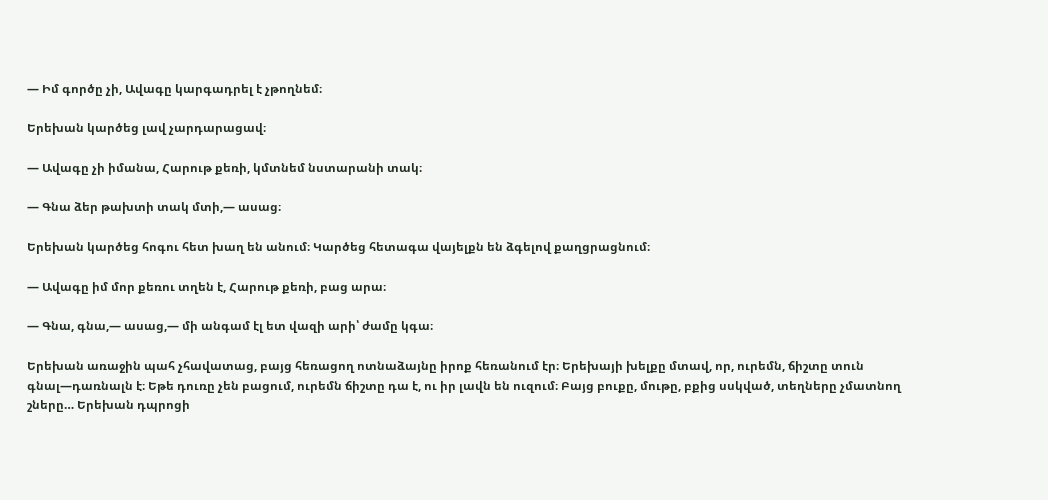— Իմ գործը չի, Ավագը կարգադրել է չթողնեմ։

Երեխան կարծեց լավ չարդարացավ։

— Ավագը չի իմանա, Հարութ քեռի, կմտնեմ նստարանի տակ։

— Գնա ձեր թախտի տակ մտի,— ասաց։

Երեխան կարծեց հոգու հետ խաղ են անում։ Կարծեց հետագա վայելքն են ձգելով քաղցրացնում։

— Ավագը իմ մոր քեռու տղեն է, Հարութ քեռի, բաց արա։

— Գնա, գնա,— ասաց,— մի անգամ էլ ետ վազի արի՝ ժամը կգա։

Երեխան առաջին պահ չհավատաց, բայց հեռացող ոտնաձայնը իրոք հեռանում էր։ Երեխայի խելքը մտավ, որ, ուրեմն, ճիշտը տուն գնալ—դառնալն է։ Եթե դուռը չեն բացում, ուրեմն ճիշտը դա է, ու իր լավն են ուզում։ Բայց բուքը, մութը, բքից սսկված, տեղները չմատնող շները… Երեխան դպրոցի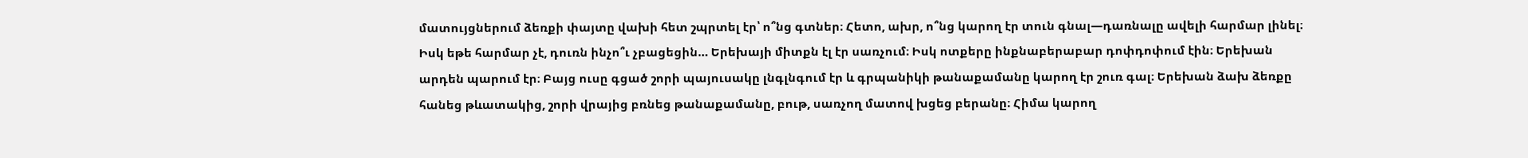մատույցներում ձեռքի փայտը վախի հետ շպրտել էր՝ ո՞նց գտներ։ Հետո, ախր, ո՞նց կարող էր տուն գնալ—դառնալը ավելի հարմար լինել։ Իսկ եթե հարմար չէ, դուռն ինչո՞ւ չբացեցին… Երեխայի միտքն էլ էր սառչում։ Իսկ ոտքերը ինքնաբերաբար դոփդոփում էին։ Երեխան արդեն պարում էր։ Բայց ուսը գցած շորի պայուսակը լնգլնգում էր և գրպանիկի թանաքամանը կարող էր շուռ գալ։ Երեխան ձախ ձեռքը հանեց թևատակից, շորի վրայից բռնեց թանաքամանը, բութ, սառչող մատով խցեց բերանը։ Հիմա կարող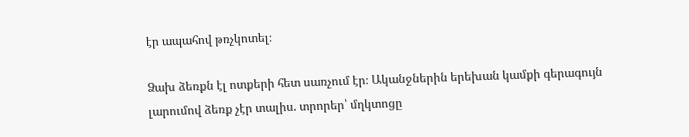էր ապահով թռչկոտել։

Ձախ ձեռքն էլ ոտքերի հետ սառչում էր։ Ականջներին երեխան կամքի գերագույն լարումով ձեռք չէր տալիս. տրորեր՝ մղկտոցը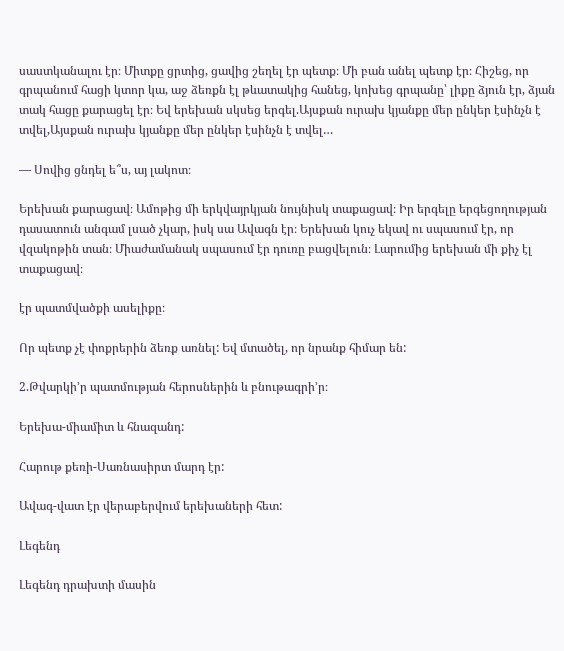սաստկանալու էր։ Միտքը ցրտից, ցավից շեղել էր պետք։ Մի բան անել պետք էր։ Հիշեց, որ գրպանում հացի կտոր կա, աջ ձեռքն էլ թևատակից հանեց, կոխեց գրպանը՝ լիքը ձյուն էր, ձյան տակ հացը քարացել էր։ Եվ երեխան սկսեց երգել.Այսքան ուրախ կյանքը մեր ընկեր էսինչն է տվել,Այսքան ուրախ կյանքը մեր ընկեր էսինչն է տվել…

— Սովից ցնդել ե՞ս, այ լակոտ։

Երեխան քարացավ։ Ամոթից մի երկվայրկյան նույնիսկ տաքացավ։ Իր երգելը երգեցողության դասատուն անգամ լսած չկար, իսկ սա Ավագն էր։ Երեխան կուչ եկավ ու սպասում էր, որ վզակոթին տան։ Միաժամանակ սպասում էր դուռը բացվելուն։ Լարումից երեխան մի քիչ էլ տաքացավ։

էր պատմվածքի ասելիքը։

Որ պետք չէ փոքրերին ձեռք առնել: Եվ մտածել, որ նրանք հիմար են:

2.Թվարկի’ր պատմության հերոսներին և բնութագրի’ր։

Երեխա-միամիտ և հնազանդ:

Հարութ քեռի-Սառնասիրտ մարդ էր:

Ավագ-վատ էր վերաբերվում երեխաների հետ:

Լեգենդ

Լեգենդ դրախտի մասին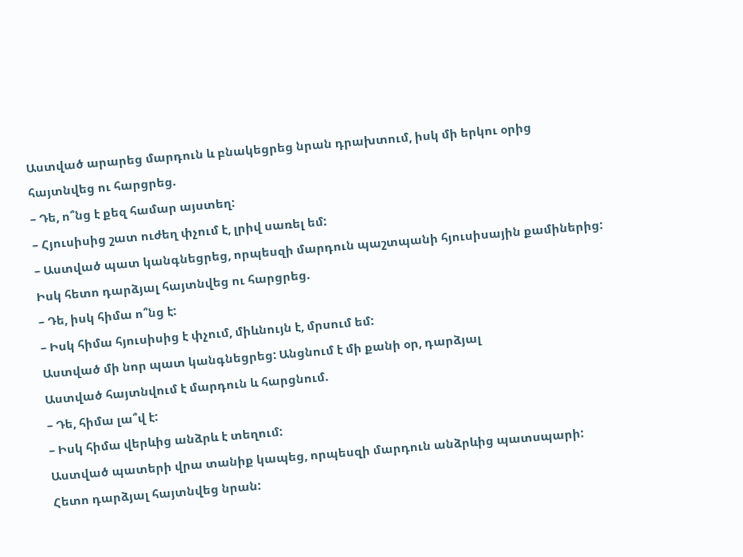Աստված արարեց մարդուն և բնակեցրեց նրան դրախտում, իսկ մի երկու օրից հայտնվեց ու հարցրեց.
– Դե, ո՞նց է քեզ համար այստեղ:
– Հյուսիսից շատ ուժեղ փչում է, լրիվ սառել եմ:
– Աստված պատ կանգնեցրեց, որպեսզի մարդուն պաշտպանի հյուսիսային քամիներից: Իսկ հետո դարձյալ հայտնվեց ու հարցրեց.
– Դե, իսկ հիմա ո՞նց է:
– Իսկ հիմա հյուսիսից է փչում, միևնույն է, մրսում եմ:
Աստված մի նոր պատ կանգնեցրեց: Անցնում է մի քանի օր, դարձյալ
Աստված հայտնվում է մարդուն և հարցնում.
– Դե, հիմա լա՞վ է:
– Իսկ հիմա վերևից անձրև է տեղում:
Աստված պատերի վրա տանիք կապեց, որպեսզի մարդուն անձրևից պատսպարի:
Հետո դարձյալ հայտնվեց նրան: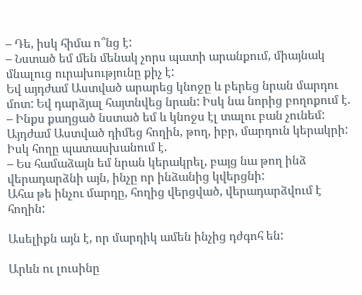– Դե, իսկ հիմա ո՞նց է:
– Նստած եմ մեն մենակ չորս պատի արանքում, միայնակ մնալուց ուրախությունը քիչ է:
Եվ այդժամ Աստված արարեց կնոջը և բերեց նրան մարդու մոտ: Եվ դարձյալ հայտնվեց նրան: Իսկ նա նորից բողոքում է.
– Ինքս քաղցած նստած եմ և կնոջս էլ տալու բան չունեմ:
Այդժամ Աստված դիմեց հողին, թող, իբր, մարդուն կերակրի: Իսկ հողը պատասխանում է.
– Ես համաձայն եմ նրան կերակրել, բայց նա թող ինձ վերադարձնի այն, ինչը որ ինձանից կվերցնի:
Ահա թե ինչու մարդը, հողից վերցված, վերադարձվում է հողին:

Ասելիքն այն է, որ մարդիկ ամեն ինչից դժգոհ են:

Արևն ու լուսինը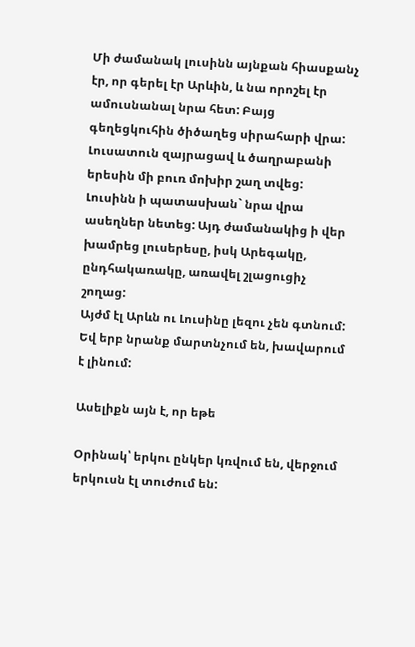Մի ժամանակ լուսինն այնքան հիասքանչ էր, որ գերել էր Արևին, և նա որոշել էր ամուսնանալ նրա հետ: Բայց գեղեցկուհին ծիծաղեց սիրահարի վրա: Լուսատուն զայրացավ և ծաղրաբանի երեսին մի բուռ մոխիր շաղ տվեց: Լուսինն ի պատասխան` նրա վրա ասեղներ նետեց: Այդ ժամանակից ի վեր խամրեց լուսերեսը, իսկ Արեգակը, ընդհակառակը, առավել շլացուցիչ շողաց:
Այժմ էլ Արևն ու Լուսինը լեզու չեն գտնում: Եվ երբ նրանք մարտնչում են, խավարում է լինում:

Ասելիքն այն է, որ եթե

Օրինակ՝ երկու ընկեր կռվում են, վերջում երկուսն էլ տուժում են: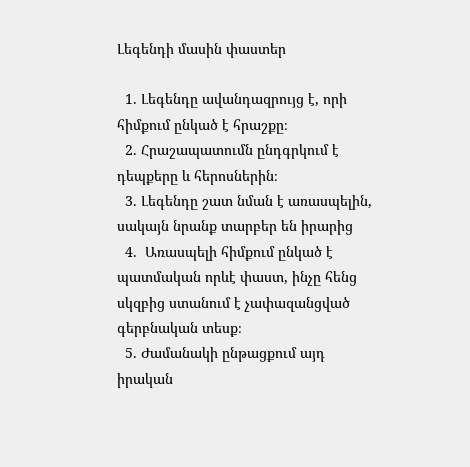Լեգենդի մասին փաստեր

  1. Լեգենդը ավանդազրույց է, որի հիմքում ընկած է հրաշքը։
  2. Հրաշապատումն ընդգրկում է դեպքերը և հերոսներին։
  3. Լեգենդը շատ նման է առասպելին, սակայն նրանք տարբեր են իրարից
  4.  Առասպելի հիմքում ընկած է պատմական որևէ փաստ, ինչը հենց սկզբից ստանում է չափազանցված գերբնական տեսք։
  5. Ժամանակի ընթացքում այդ իրական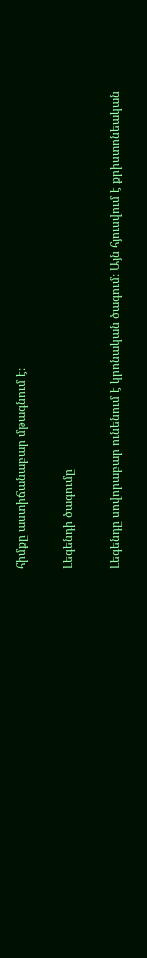հիմքը աստիճանաբար մթագնում է։

Լեգենդի ծագումը

Լեգենդը սովորաբար ունենում է կրոնական ծագում։ Այն հյուսվում է քրիստոնեական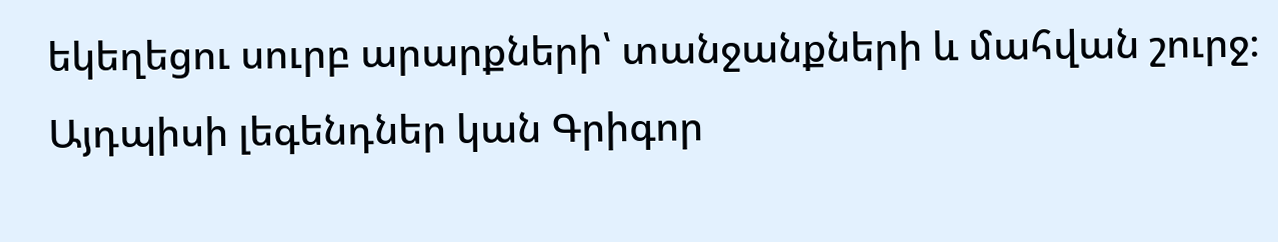եկեղեցու սուրբ արարքների՝ տանջանքների և մահվան շուրջ։ Այդպիսի լեգենդներ կան Գրիգոր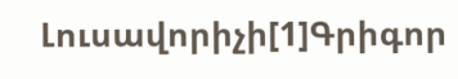Լուսավորիչի[1]Գրիգոր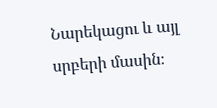Նարեկացու և այլ սրբերի մասին։